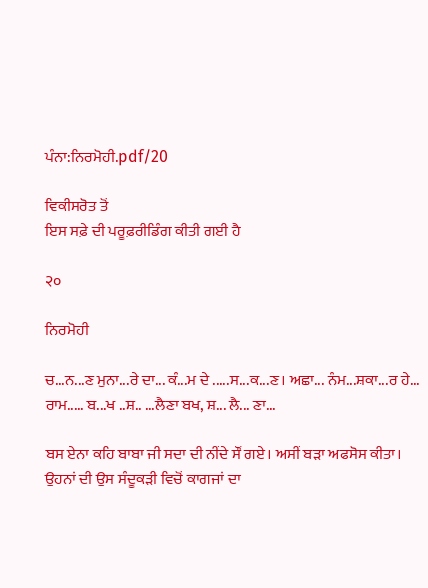ਪੰਨਾ:ਨਿਰਮੋਹੀ.pdf/20

ਵਿਕੀਸਰੋਤ ਤੋਂ
ਇਸ ਸਫ਼ੇ ਦੀ ਪਰੂਫ਼ਰੀਡਿੰਗ ਕੀਤੀ ਗਈ ਹੈ

२०

ਨਿਰਮੋਹੀ

ਚ...ਨ...ਣ ਮੁਨਾ...ਰੇ ਦਾ... ਕੰ...ਮ ਦੇ .....ਸ...ਕ...ਣ। ਅਛਾ... ਨੰਮ...ਸ਼ਕਾ...ਰ ਹੇ... ਰਾਮ..... ਬ...ਖ ..ਸ਼.. ...ਲੈਣਾ ਬਖ, ਸ਼... ਲੈ... ਣਾ...

ਬਸ ਏਨਾ ਕਹਿ ਬਾਬਾ ਜੀ ਸਦਾ ਦੀ ਨੀਂਦੇ ਸੌਂ ਗਏ। ਅਸੀਂ ਬੜਾ ਅਫਸੋਸ ਕੀਤਾ। ਉਹਨਾਂ ਦੀ ਉਸ ਸੰਦੂਕੜੀ ਵਿਚੋਂ ਕਾਗਜਾਂ ਦਾ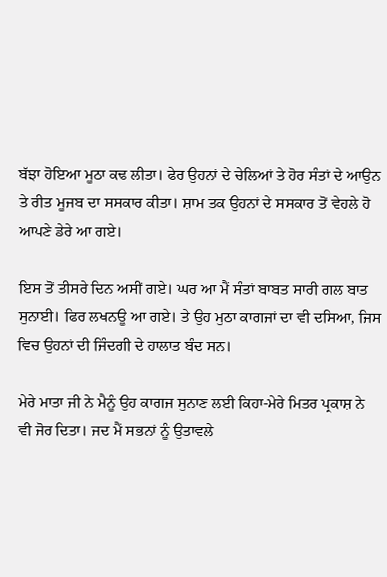ਬੱਝਾ ਹੋਇਆ ਮੂਠਾ ਕਢ ਲੀਤਾ। ਫੇਰ ਉਹਨਾਂ ਦੇ ਚੇਲਿਆਂ ਤੇ ਹੋਰ ਸੰਤਾਂ ਦੇ ਆਉਨ ਤੇ ਰੀਤ ਮੂਜਬ ਦਾ ਸਸਕਾਰ ਕੀਤਾ। ਸ਼ਾਮ ਤਕ ਉਹਨਾਂ ਦੇ ਸਸਕਾਰ ਤੋਂ ਵੇਹਲੇ ਹੋ ਆਪਣੇ ਡੇਰੇ ਆ ਗਏ।

ਇਸ ਤੋਂ ਤੀਸਰੇ ਦਿਨ ਅਸੀਂ ਗਏ। ਘਰ ਆ ਮੈਂ ਸੰਤਾਂ ਬਾਬਤ ਸਾਰੀ ਗਲ ਬਾਤ ਸੁਨਾਈ। ਫਿਰ ਲਖਨਊ ਆ ਗਏ। ਤੇ ਉਹ ਮੁਠਾ ਕਾਗਜਾਂ ਦਾ ਵੀ ਦਸਿਆ, ਜਿਸ ਵਿਚ ਉਹਨਾਂ ਦੀ ਜਿੰਦਗੀ ਦੇ ਹਾਲਾਤ ਬੰਦ ਸਨ।

ਮੇਰੇ ਮਾਤਾ ਜੀ ਨੇ ਮੈਨੂੰ ਉਹ ਕਾਗਜ ਸੁਨਾਣ ਲਈ ਕਿਹਾ-ਮੇਰੇ ਮਿਤਰ ਪ੍ਰਕਾਸ਼ ਨੇ ਵੀ ਜੋਰ ਦਿਤਾ। ਜਦ ਮੈਂ ਸਭਨਾਂ ਨੂੰ ਉਤਾਵਲੇ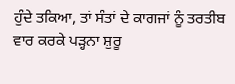ਹੁੰਦੇ ਤਕਿਆ, ਤਾਂ ਸੰਤਾਂ ਦੇ ਕਾਗਜਾਂ ਨੂੰ ਤਰਤੀਬ ਵਾਰ ਕਰਕੇ ਪੜ੍ਹਨਾ ਸ਼ੁਰੂ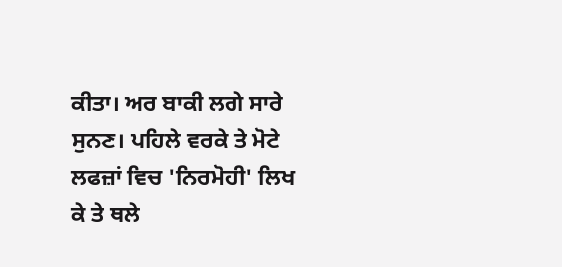ਕੀਤਾ। ਅਰ ਬਾਕੀ ਲਗੇ ਸਾਰੇ ਸੁਨਣ। ਪਹਿਲੇ ਵਰਕੇ ਤੇ ਮੋਟੇ ਲਫਜ਼ਾਂ ਵਿਚ 'ਨਿਰਮੋਹੀ' ਲਿਖ ਕੇ ਤੇ ਥਲੇ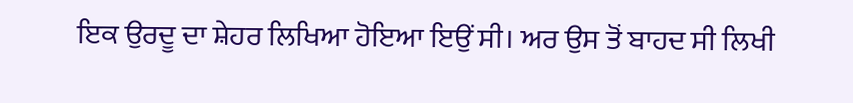ਇਕ ਉਰਦੂ ਦਾ ਸ਼ੇਹਰ ਲਿਖਿਆ ਹੋਇਆ ਇਉਂ ਸੀ। ਅਰ ਉਸ ਤੋਂ ਬਾਹਦ ਸੀ ਲਿਖੀ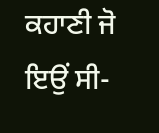ਕਹਾਣੀ ਜੋ ਇਉਂ ਸੀ-